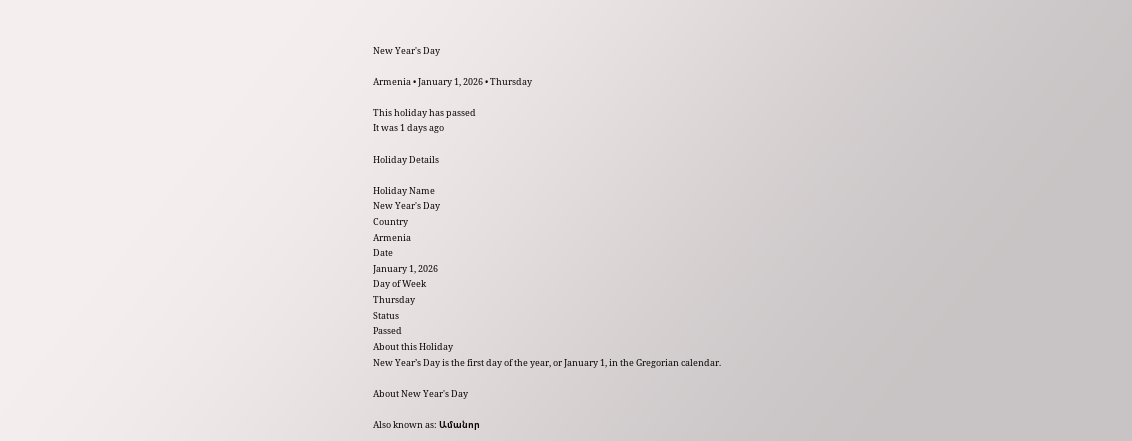New Year's Day

Armenia • January 1, 2026 • Thursday

This holiday has passed
It was 1 days ago

Holiday Details

Holiday Name
New Year's Day
Country
Armenia
Date
January 1, 2026
Day of Week
Thursday
Status
Passed
About this Holiday
New Year’s Day is the first day of the year, or January 1, in the Gregorian calendar.

About New Year's Day

Also known as: Ամանոր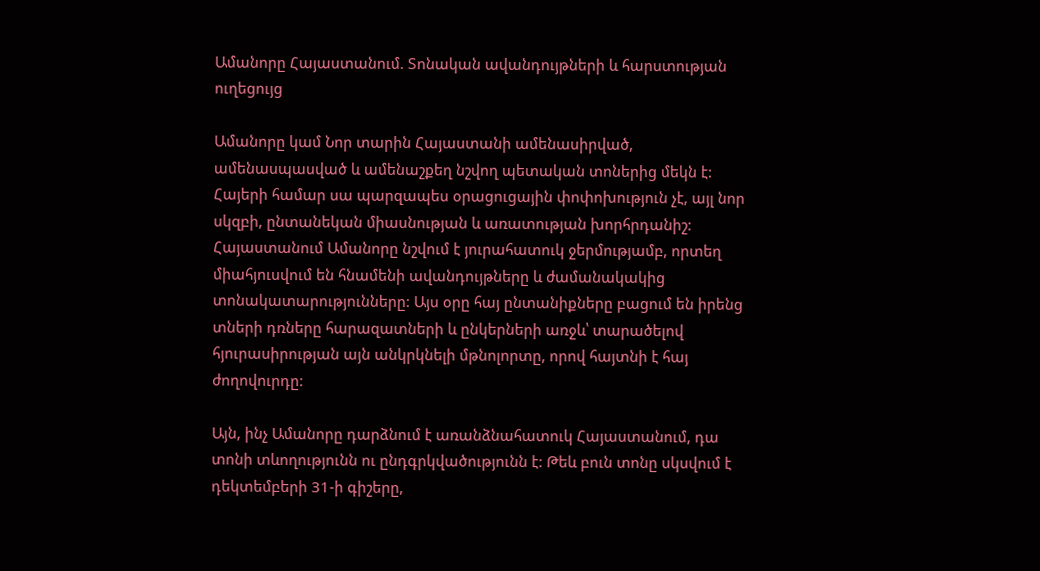Ամանորը Հայաստանում. Տոնական ավանդույթների և հարստության ուղեցույց

Ամանորը կամ Նոր տարին Հայաստանի ամենասիրված, ամենասպասված և ամենաշքեղ նշվող պետական տոներից մեկն է: Հայերի համար սա պարզապես օրացուցային փոփոխություն չէ, այլ նոր սկզբի, ընտանեկան միասնության և առատության խորհրդանիշ: Հայաստանում Ամանորը նշվում է յուրահատուկ ջերմությամբ, որտեղ միահյուսվում են հնամենի ավանդույթները և ժամանակակից տոնակատարությունները: Այս օրը հայ ընտանիքները բացում են իրենց տների դռները հարազատների և ընկերների առջև՝ տարածելով հյուրասիրության այն անկրկնելի մթնոլորտը, որով հայտնի է հայ ժողովուրդը:

Այն, ինչ Ամանորը դարձնում է առանձնահատուկ Հայաստանում, դա տոնի տևողությունն ու ընդգրկվածությունն է: Թեև բուն տոնը սկսվում է դեկտեմբերի 31-ի գիշերը,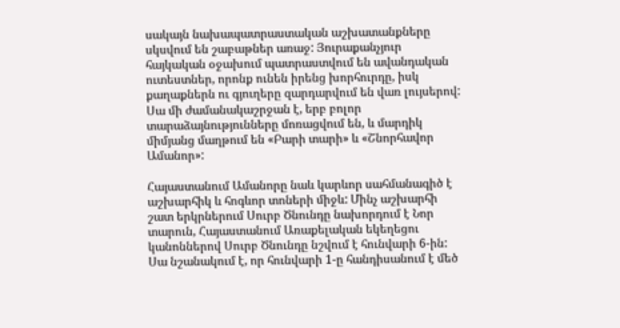սակայն նախապատրաստական աշխատանքները սկսվում են շաբաթներ առաջ: Յուրաքանչյուր հայկական օջախում պատրաստվում են ավանդական ուտեստներ, որոնք ունեն իրենց խորհուրդը, իսկ քաղաքներն ու գյուղերը զարդարվում են վառ լույսերով: Սա մի ժամանակաշրջան է, երբ բոլոր տարաձայնությունները մոռացվում են, և մարդիկ միմյանց մաղթում են «Բարի տարի» և «Շնորհավոր Ամանոր»:

Հայաստանում Ամանորը նաև կարևոր սահմանագիծ է աշխարհիկ և հոգևոր տոների միջև: Մինչ աշխարհի շատ երկրներում Սուրբ Ծնունդը նախորդում է Նոր տարուն, Հայաստանում Առաքելական եկեղեցու կանոններով Սուրբ Ծնունդը նշվում է հունվարի 6-ին: Սա նշանակում է, որ հունվարի 1-ը հանդիսանում է մեծ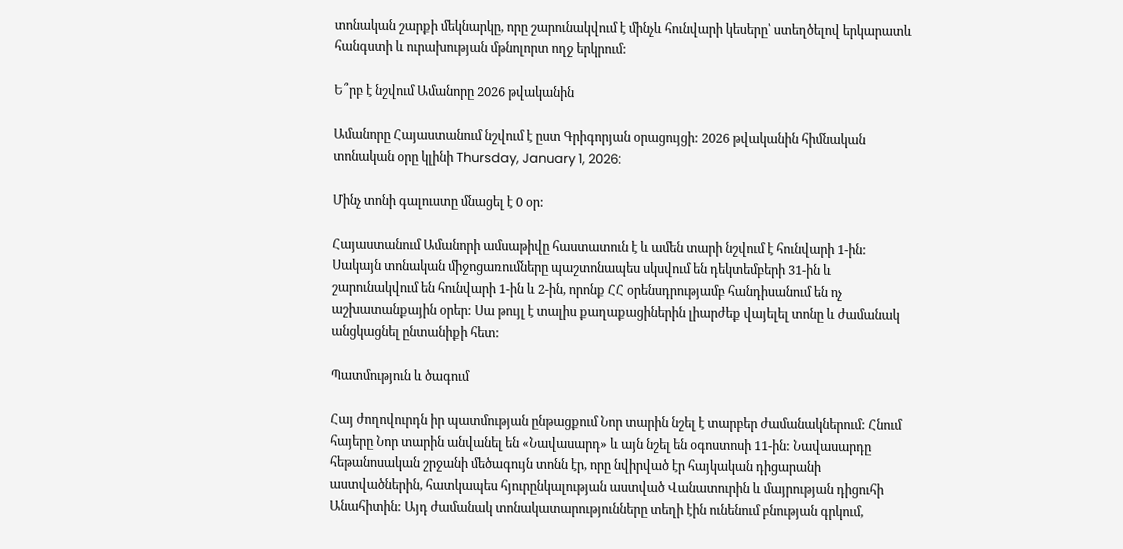տոնական շարքի մեկնարկը, որը շարունակվում է մինչև հունվարի կեսերը՝ ստեղծելով երկարատև հանգստի և ուրախության մթնոլորտ ողջ երկրում:

Ե՞րբ է նշվում Ամանորը 2026 թվականին

Ամանորը Հայաստանում նշվում է ըստ Գրիգորյան օրացույցի: 2026 թվականին հիմնական տոնական օրը կլինի Thursday, January 1, 2026:

Մինչ տոնի գալուստը մնացել է 0 օր:

Հայաստանում Ամանորի ամսաթիվը հաստատուն է և ամեն տարի նշվում է հունվարի 1-ին: Սակայն տոնական միջոցառումները պաշտոնապես սկսվում են դեկտեմբերի 31-ին և շարունակվում են հունվարի 1-ին և 2-ին, որոնք ՀՀ օրենսդրությամբ հանդիսանում են ոչ աշխատանքային օրեր: Սա թույլ է տալիս քաղաքացիներին լիարժեք վայելել տոնը և ժամանակ անցկացնել ընտանիքի հետ:

Պատմություն և ծագում

Հայ ժողովուրդն իր պատմության ընթացքում Նոր տարին նշել է տարբեր ժամանակներում: Հնում հայերը Նոր տարին անվանել են «Նավասարդ» և այն նշել են օգոստոսի 11-ին: Նավասարդը հեթանոսական շրջանի մեծագույն տոնն էր, որը նվիրված էր հայկական դիցարանի աստվածներին, հատկապես հյուրընկալության աստված Վանատուրին և մայրության դիցուհի Անահիտին: Այդ ժամանակ տոնակատարությունները տեղի էին ունենում բնության գրկում,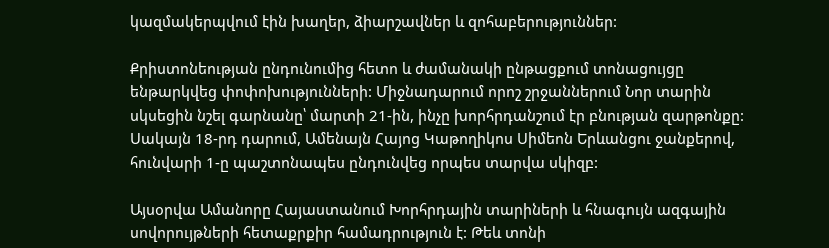կազմակերպվում էին խաղեր, ձիարշավներ և զոհաբերություններ:

Քրիստոնեության ընդունումից հետո և ժամանակի ընթացքում տոնացույցը ենթարկվեց փոփոխությունների: Միջնադարում որոշ շրջաններում Նոր տարին սկսեցին նշել գարնանը՝ մարտի 21-ին, ինչը խորհրդանշում էր բնության զարթոնքը: Սակայն 18-րդ դարում, Ամենայն Հայոց Կաթողիկոս Սիմեոն Երևանցու ջանքերով, հունվարի 1-ը պաշտոնապես ընդունվեց որպես տարվա սկիզբ:

Այսօրվա Ամանորը Հայաստանում Խորհրդային տարիների և հնագույն ազգային սովորույթների հետաքրքիր համադրություն է: Թեև տոնի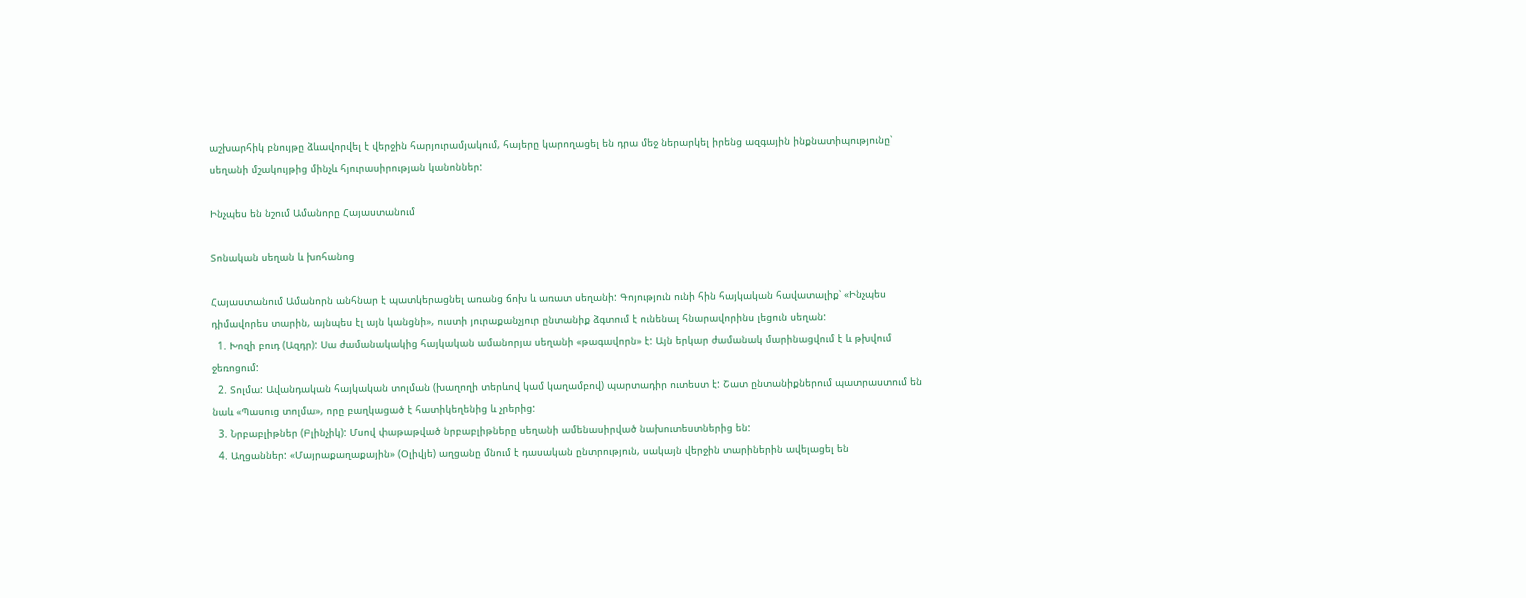աշխարհիկ բնույթը ձևավորվել է վերջին հարյուրամյակում, հայերը կարողացել են դրա մեջ ներարկել իրենց ազգային ինքնատիպությունը՝ սեղանի մշակույթից մինչև հյուրասիրության կանոններ:

Ինչպես են նշում Ամանորը Հայաստանում

Տոնական սեղան և խոհանոց

Հայաստանում Ամանորն անհնար է պատկերացնել առանց ճոխ և առատ սեղանի: Գոյություն ունի հին հայկական հավատալիք՝ «Ինչպես դիմավորես տարին, այնպես էլ այն կանցնի», ուստի յուրաքանչյուր ընտանիք ձգտում է ունենալ հնարավորինս լեցուն սեղան:
  1. Խոզի բուդ (Ազդր): Սա ժամանակակից հայկական ամանորյա սեղանի «թագավորն» է: Այն երկար ժամանակ մարինացվում է և թխվում ջեռոցում:
  2. Տոլմա: Ավանդական հայկական տոլման (խաղողի տերևով կամ կաղամբով) պարտադիր ուտեստ է: Շատ ընտանիքներում պատրաստում են նաև «Պասուց տոլմա», որը բաղկացած է հատիկեղենից և չրերից:
  3. Նրբաբլիթներ (Բլինչիկ): Մսով փաթաթված նրբաբլիթները սեղանի ամենասիրված նախուտեստներից են:
  4. Աղցաններ: «Մայրաքաղաքային» (Օլիվյե) աղցանը մնում է դասական ընտրություն, սակայն վերջին տարիներին ավելացել են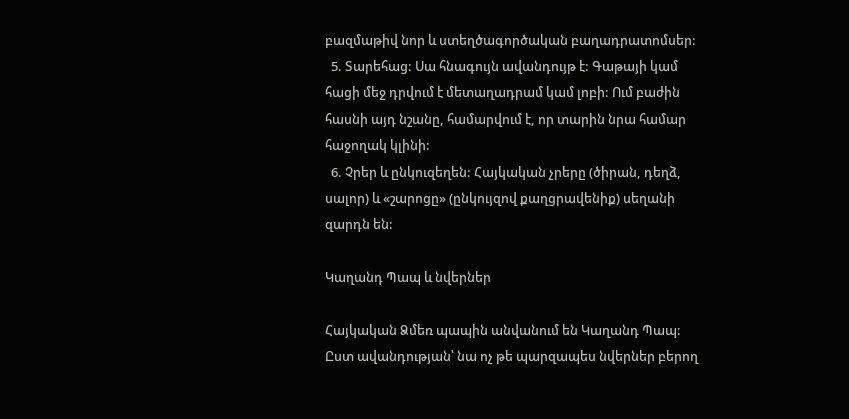բազմաթիվ նոր և ստեղծագործական բաղադրատոմսեր:
  5. Տարեհաց: Սա հնագույն ավանդույթ է: Գաթայի կամ հացի մեջ դրվում է մետաղադրամ կամ լոբի: Ում բաժին հասնի այդ նշանը, համարվում է, որ տարին նրա համար հաջողակ կլինի:
  6. Չրեր և ընկուզեղեն: Հայկական չրերը (ծիրան, դեղձ, սալոր) և «շարոցը» (ընկույզով քաղցրավենիք) սեղանի զարդն են:

Կաղանդ Պապ և նվերներ

Հայկական Ձմեռ պապին անվանում են Կաղանդ Պապ: Ըստ ավանդության՝ նա ոչ թե պարզապես նվերներ բերող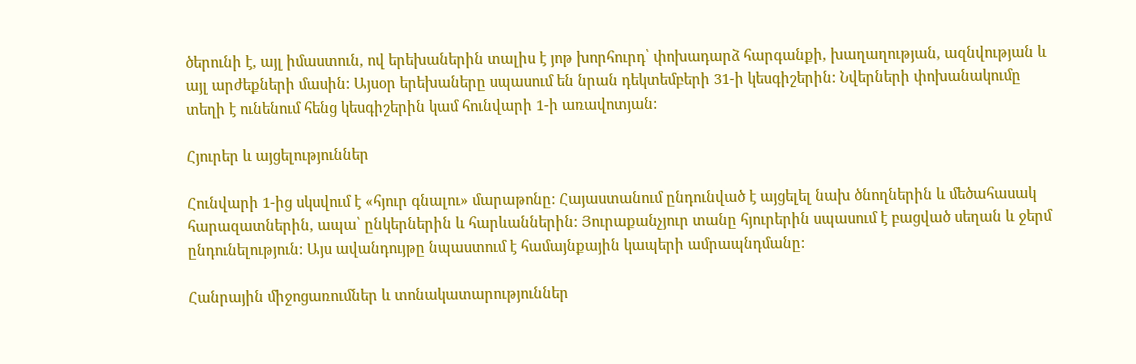ծերունի է, այլ իմաստուն, ով երեխաներին տալիս է յոթ խորհուրդ՝ փոխադարձ հարգանքի, խաղաղության, ազնվության և այլ արժեքների մասին: Այսօր երեխաները սպասում են նրան դեկտեմբերի 31-ի կեսգիշերին: Նվերների փոխանակումը տեղի է ունենում հենց կեսգիշերին կամ հունվարի 1-ի առավոտյան:

Հյուրեր և այցելություններ

Հունվարի 1-ից սկսվում է «հյուր գնալու» մարաթոնը: Հայաստանում ընդունված է այցելել նախ ծնողներին և մեծահասակ հարազատներին, ապա՝ ընկերներին և հարևաններին: Յուրաքանչյուր տանը հյուրերին սպասում է բացված սեղան և ջերմ ընդունելություն: Այս ավանդույթը նպաստում է համայնքային կապերի ամրապնդմանը:

Հանրային միջոցառումներ և տոնակատարություններ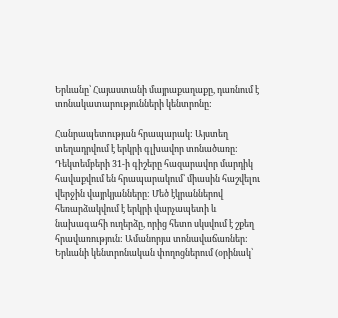Երևանը՝ Հայաստանի մայրաքաղաքը, դառնում է տոնակատարությունների կենտրոնը:

Հանրապետության հրապարակ: Այստեղ տեղադրվում է երկրի գլխավոր տոնածառը: Դեկտեմբերի 31-ի գիշերը հազարավոր մարդիկ հավաքվում են հրապարակում՝ միասին հաշվելու վերջին վայրկյանները: Մեծ էկրաններով հեռարձակվում է երկրի վարչապետի և նախագահի ուղերձը, որից հետո սկսվում է շքեղ հրավառություն: Ամանորյա տոնավաճառներ: Երևանի կենտրոնական փողոցներում (օրինակ՝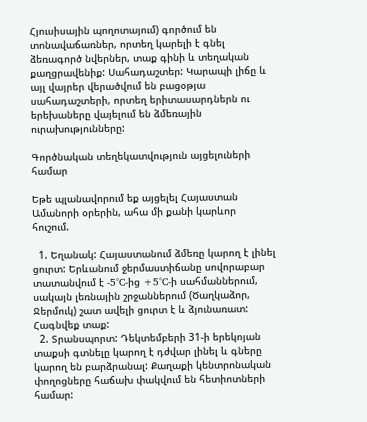Հյուսիսային պողոտայում) գործում են տոնավաճառներ, որտեղ կարելի է գնել ձեռագործ նվերներ, տաք գինի և տեղական քաղցրավենիք: Սահադաշտեր: Կարապի լիճը և այլ վայրեր վերածվում են բացօթյա սահադաշտերի, որտեղ երիտասարդներն ու երեխաները վայելում են ձմեռային ուրախությունները:

Գործնական տեղեկատվություն այցելուների համար

Եթե պլանավորում եք այցելել Հայաստան Ամանորի օրերին, ահա մի քանի կարևոր հուշում.

  1. Եղանակ: Հայաստանում ձմեռը կարող է լինել ցուրտ: Երևանում ջերմաստիճանը սովորաբար տատանվում է -5°C-ից +5°C-ի սահմաններում, սակայն լեռնային շրջաններում (Ծաղկաձոր, Ջերմուկ) շատ ավելի ցուրտ է և ձյունառատ: Հագնվեք տաք:
  2. Տրանսպորտ: Դեկտեմբերի 31-ի երեկոյան տաքսի գտնելը կարող է դժվար լինել և գները կարող են բարձրանալ: Քաղաքի կենտրոնական փողոցները հաճախ փակվում են հետիոտների համար: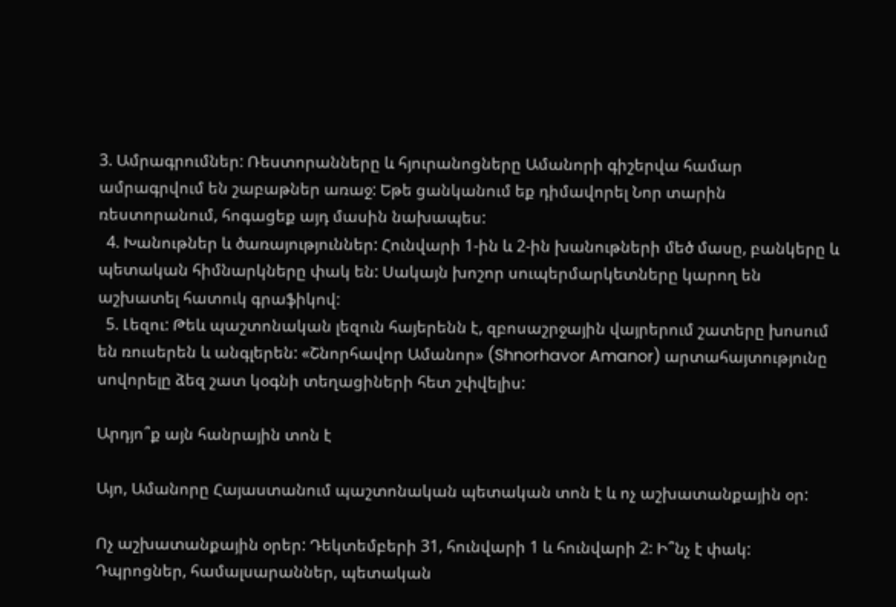3. Ամրագրումներ: Ռեստորանները և հյուրանոցները Ամանորի գիշերվա համար ամրագրվում են շաբաթներ առաջ: Եթե ցանկանում եք դիմավորել Նոր տարին ռեստորանում, հոգացեք այդ մասին նախապես:
  4. Խանութներ և ծառայություններ: Հունվարի 1-ին և 2-ին խանութների մեծ մասը, բանկերը և պետական հիմնարկները փակ են: Սակայն խոշոր սուպերմարկետները կարող են աշխատել հատուկ գրաֆիկով:
  5. Լեզու: Թեև պաշտոնական լեզուն հայերենն է, զբոսաշրջային վայրերում շատերը խոսում են ռուսերեն և անգլերեն: «Շնորհավոր Ամանոր» (Shnorhavor Amanor) արտահայտությունը սովորելը ձեզ շատ կօգնի տեղացիների հետ շփվելիս:

Արդյո՞ք այն հանրային տոն է

Այո, Ամանորը Հայաստանում պաշտոնական պետական տոն է և ոչ աշխատանքային օր:

Ոչ աշխատանքային օրեր: Դեկտեմբերի 31, հունվարի 1 և հունվարի 2: Ի՞նչ է փակ: Դպրոցներ, համալսարաններ, պետական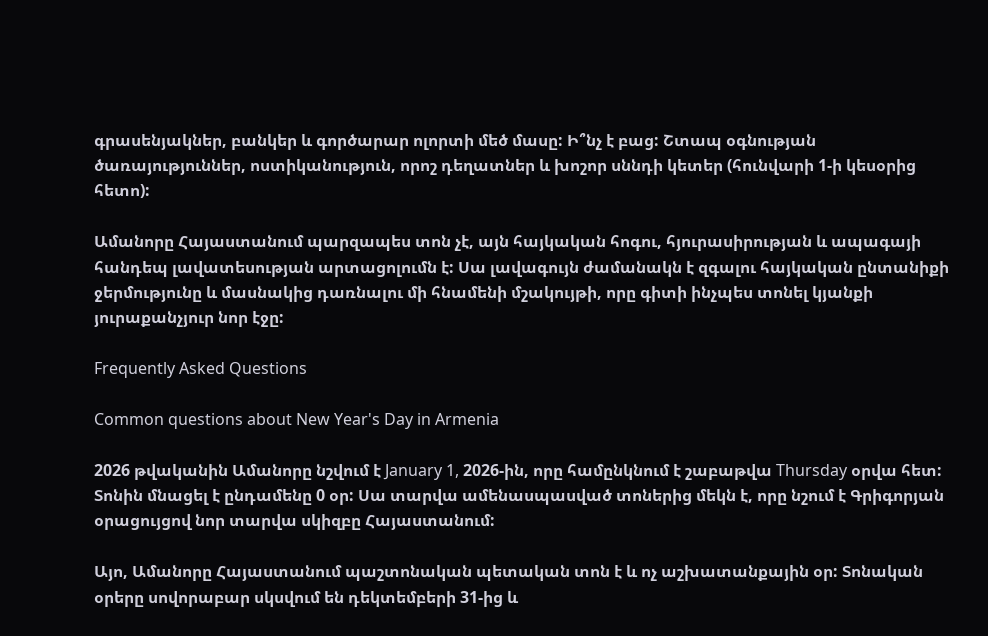գրասենյակներ, բանկեր և գործարար ոլորտի մեծ մասը: Ի՞նչ է բաց: Շտապ օգնության ծառայություններ, ոստիկանություն, որոշ դեղատներ և խոշոր սննդի կետեր (հունվարի 1-ի կեսօրից հետո):

Ամանորը Հայաստանում պարզապես տոն չէ, այն հայկական հոգու, հյուրասիրության և ապագայի հանդեպ լավատեսության արտացոլումն է: Սա լավագույն ժամանակն է զգալու հայկական ընտանիքի ջերմությունը և մասնակից դառնալու մի հնամենի մշակույթի, որը գիտի ինչպես տոնել կյանքի յուրաքանչյուր նոր էջը:

Frequently Asked Questions

Common questions about New Year's Day in Armenia

2026 թվականին Ամանորը նշվում է January 1, 2026-ին, որը համընկնում է շաբաթվա Thursday օրվա հետ: Տոնին մնացել է ընդամենը 0 օր: Սա տարվա ամենասպասված տոներից մեկն է, որը նշում է Գրիգորյան օրացույցով նոր տարվա սկիզբը Հայաստանում:

Այո, Ամանորը Հայաստանում պաշտոնական պետական տոն է և ոչ աշխատանքային օր: Տոնական օրերը սովորաբար սկսվում են դեկտեմբերի 31-ից և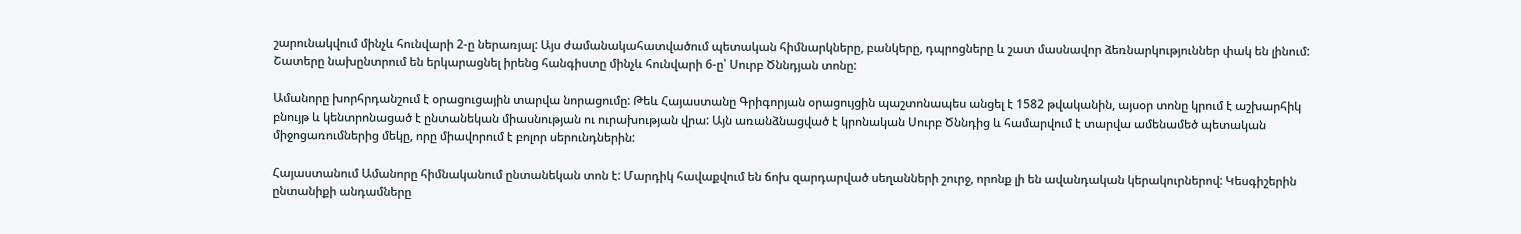շարունակվում մինչև հունվարի 2-ը ներառյալ: Այս ժամանակահատվածում պետական հիմնարկները, բանկերը, դպրոցները և շատ մասնավոր ձեռնարկություններ փակ են լինում: Շատերը նախընտրում են երկարացնել իրենց հանգիստը մինչև հունվարի 6-ը՝ Սուրբ Ծննդյան տոնը:

Ամանորը խորհրդանշում է օրացուցային տարվա նորացումը: Թեև Հայաստանը Գրիգորյան օրացույցին պաշտոնապես անցել է 1582 թվականին, այսօր տոնը կրում է աշխարհիկ բնույթ և կենտրոնացած է ընտանեկան միասնության ու ուրախության վրա: Այն առանձնացված է կրոնական Սուրբ Ծննդից և համարվում է տարվա ամենամեծ պետական միջոցառումներից մեկը, որը միավորում է բոլոր սերունդներին:

Հայաստանում Ամանորը հիմնականում ընտանեկան տոն է: Մարդիկ հավաքվում են ճոխ զարդարված սեղանների շուրջ, որոնք լի են ավանդական կերակուրներով: Կեսգիշերին ընտանիքի անդամները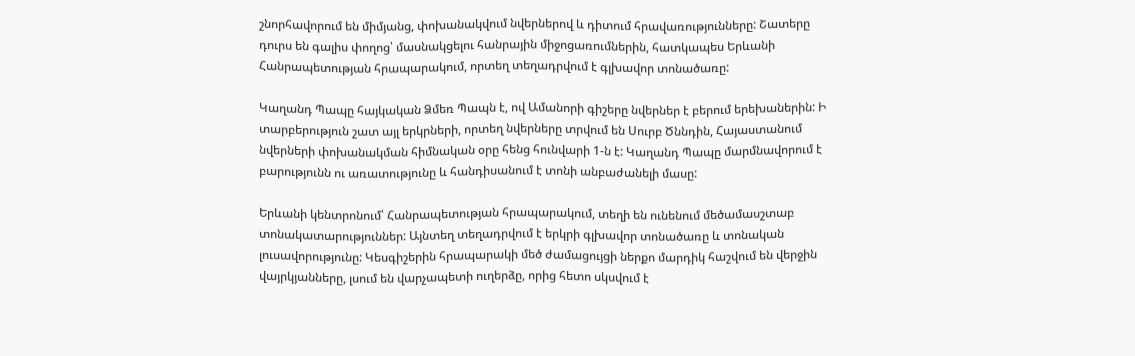շնորհավորում են միմյանց, փոխանակվում նվերներով և դիտում հրավառությունները: Շատերը դուրս են գալիս փողոց՝ մասնակցելու հանրային միջոցառումներին, հատկապես Երևանի Հանրապետության հրապարակում, որտեղ տեղադրվում է գլխավոր տոնածառը:

Կաղանդ Պապը հայկական Ձմեռ Պապն է, ով Ամանորի գիշերը նվերներ է բերում երեխաներին: Ի տարբերություն շատ այլ երկրների, որտեղ նվերները տրվում են Սուրբ Ծննդին, Հայաստանում նվերների փոխանակման հիմնական օրը հենց հունվարի 1-ն է: Կաղանդ Պապը մարմնավորում է բարությունն ու առատությունը և հանդիսանում է տոնի անբաժանելի մասը:

Երևանի կենտրոնում՝ Հանրապետության հրապարակում, տեղի են ունենում մեծամասշտաբ տոնակատարություններ: Այնտեղ տեղադրվում է երկրի գլխավոր տոնածառը և տոնական լուսավորությունը: Կեսգիշերին հրապարակի մեծ ժամացույցի ներքո մարդիկ հաշվում են վերջին վայրկյանները, լսում են վարչապետի ուղերձը, որից հետո սկսվում է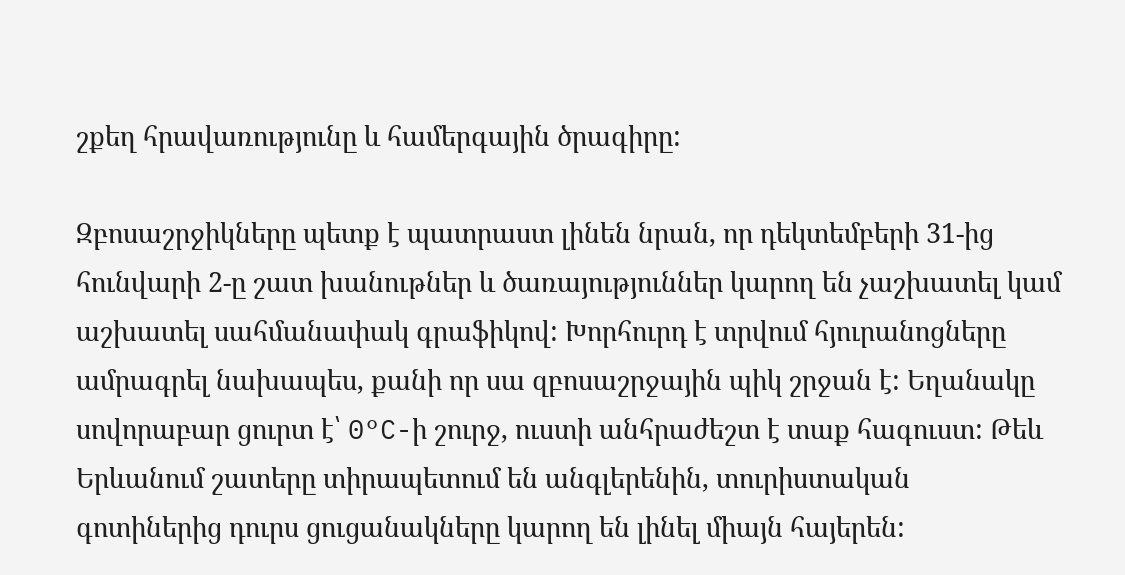շքեղ հրավառությունը և համերգային ծրագիրը:

Զբոսաշրջիկները պետք է պատրաստ լինեն նրան, որ դեկտեմբերի 31-ից հունվարի 2-ը շատ խանութներ և ծառայություններ կարող են չաշխատել կամ աշխատել սահմանափակ գրաֆիկով: Խորհուրդ է տրվում հյուրանոցները ամրագրել նախապես, քանի որ սա զբոսաշրջային պիկ շրջան է: Եղանակը սովորաբար ցուրտ է՝ 0°C-ի շուրջ, ուստի անհրաժեշտ է տաք հագուստ: Թեև Երևանում շատերը տիրապետում են անգլերենին, տուրիստական գոտիներից դուրս ցուցանակները կարող են լինել միայն հայերեն: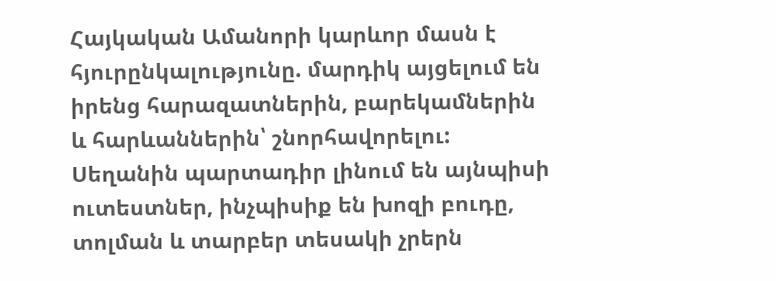Հայկական Ամանորի կարևոր մասն է հյուրընկալությունը. մարդիկ այցելում են իրենց հարազատներին, բարեկամներին և հարևաններին՝ շնորհավորելու: Սեղանին պարտադիր լինում են այնպիսի ուտեստներ, ինչպիսիք են խոզի բուդը, տոլման և տարբեր տեսակի չրերն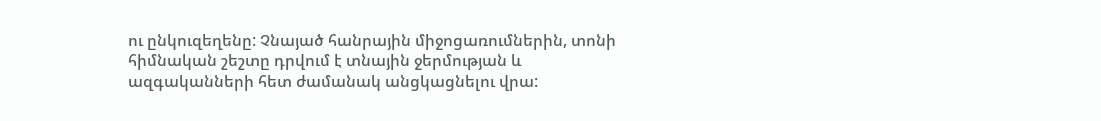ու ընկուզեղենը: Չնայած հանրային միջոցառումներին, տոնի հիմնական շեշտը դրվում է տնային ջերմության և ազգականների հետ ժամանակ անցկացնելու վրա: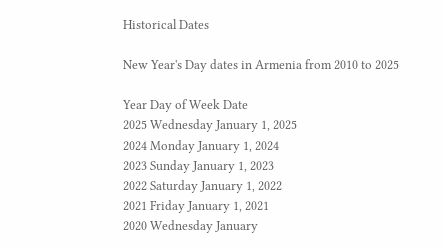Historical Dates

New Year's Day dates in Armenia from 2010 to 2025

Year Day of Week Date
2025 Wednesday January 1, 2025
2024 Monday January 1, 2024
2023 Sunday January 1, 2023
2022 Saturday January 1, 2022
2021 Friday January 1, 2021
2020 Wednesday January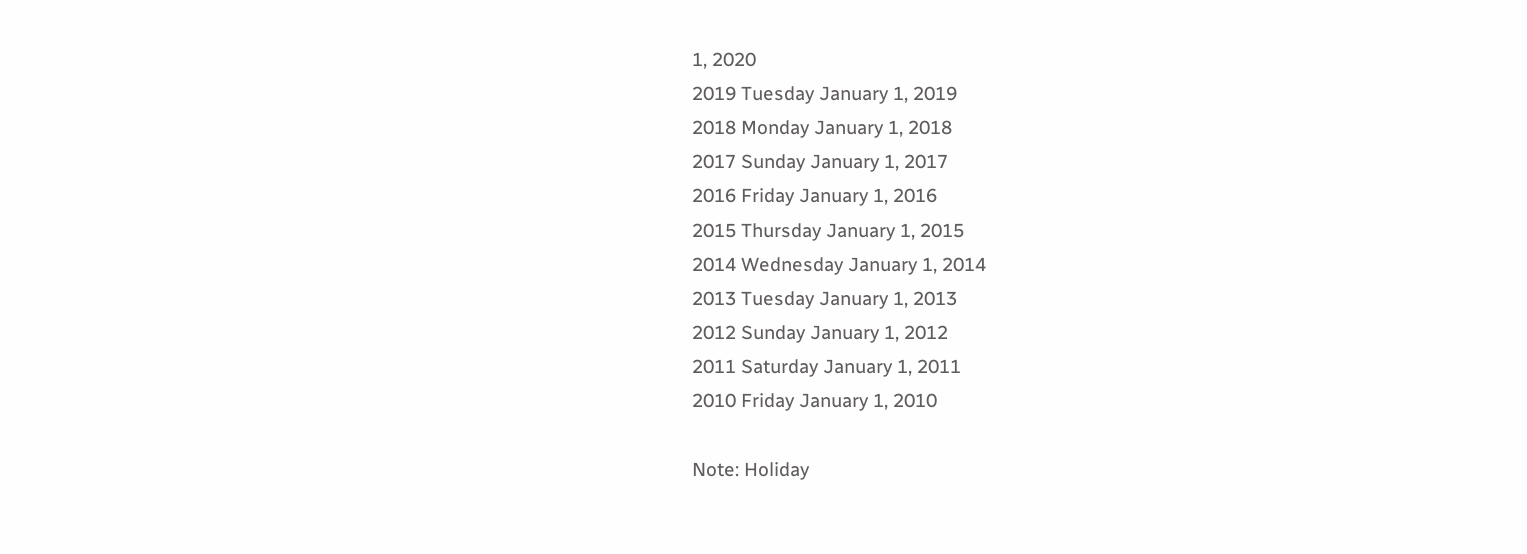1, 2020
2019 Tuesday January 1, 2019
2018 Monday January 1, 2018
2017 Sunday January 1, 2017
2016 Friday January 1, 2016
2015 Thursday January 1, 2015
2014 Wednesday January 1, 2014
2013 Tuesday January 1, 2013
2012 Sunday January 1, 2012
2011 Saturday January 1, 2011
2010 Friday January 1, 2010

Note: Holiday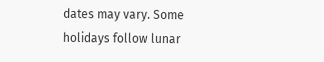dates may vary. Some holidays follow lunar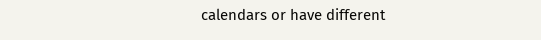calendars or have different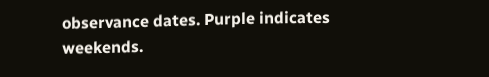observance dates. Purple indicates weekends.